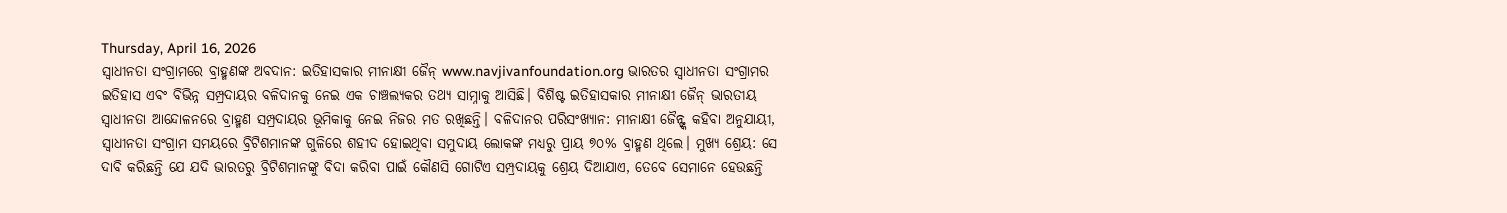Thursday, April 16, 2026
ସ୍ୱାଧୀନତା ସଂଗ୍ରାମରେ ବ୍ରାହ୍ମଣଙ୍କ ଅବଦାନ: ଇତିହାସକାର ମୀନାକ୍ଷୀ ଜୈନ୍ www.navjivanfoundation.org ଭାରତର ସ୍ୱାଧୀନତା ସଂଗ୍ରାମର ଇତିହାସ ଏବଂ ବିଭିନ୍ନ ସମ୍ପ୍ରଦାୟର ବଳିଦାନକୁ ନେଇ ଏକ ଚାଞ୍ଚଲ୍ୟକର ତଥ୍ୟ ସାମ୍ନାକୁ ଆସିଛି। ବିଶିଷ୍ଟ ଇତିହାସକାର ମୀନାକ୍ଷୀ ଜୈନ୍ ଭାରତୀୟ ସ୍ୱାଧୀନତା ଆନ୍ଦୋଳନରେ ବ୍ରାହ୍ମଣ ସମ୍ପ୍ରଦାୟର ଭୂମିକାକୁ ନେଇ ନିଜର ମତ ରଖିଛନ୍ତି। ବଳିଦାନର ପରିସଂଖ୍ୟାନ: ମୀନାକ୍ଷୀ ଜୈନ୍ଙ୍କ କହିବା ଅନୁଯାୟୀ, ସ୍ୱାଧୀନତା ସଂଗ୍ରାମ ସମୟରେ ବ୍ରିଟିଶମାନଙ୍କ ଗୁଳିରେ ଶହୀଦ ହୋଇଥିବା ସମୁଦାୟ ଲୋକଙ୍କ ମଧ୍ୟରୁ ପ୍ରାୟ ୭୦% ବ୍ରାହ୍ମଣ ଥିଲେ। ମୁଖ୍ୟ ଶ୍ରେୟ: ସେ ଦାବି କରିଛନ୍ତି ଯେ ଯଦି ଭାରତରୁ ବ୍ରିଟିଶମାନଙ୍କୁ ବିଦା କରିବା ପାଇଁ କୌଣସି ଗୋଟିଏ ସମ୍ପ୍ରଦାୟକୁ ଶ୍ରେୟ ଦିଆଯାଏ, ତେବେ ସେମାନେ ହେଉଛନ୍ତି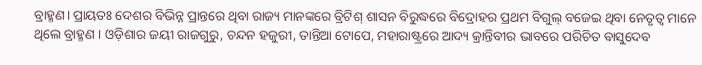ବ୍ରାହ୍ମଣ। ପ୍ରାୟତଃ ଦେଶର ବିଭିନ୍ନ ପ୍ରାନ୍ତରେ ଥିବା ରାଜ୍ୟ ମାନଙ୍କରେ ବ୍ରିଟିଶ୍ ଶାସନ ବିରୁଦ୍ଧରେ ବିଦ୍ରୋହର ପ୍ରଥମ ବିଗୁଲ୍ ବଜେଇ ଥିବା ନେତୃତ୍ୱ ମାନେ ଥିଲେ ବ୍ରାହ୍ମଣ । ଓଡ଼ିଶାର ଜୟୀ ରାଜଗୁରୁ, ଚନ୍ଦନ ହଜୁରୀ, ତାନ୍ତିଆ ଟୋପେ, ମହାରାଷ୍ଟ୍ରରେ ଆଦ୍ୟ କ୍ରାନ୍ତିବୀର ଭାବରେ ପରିଚିତ ବାସୁଦେବ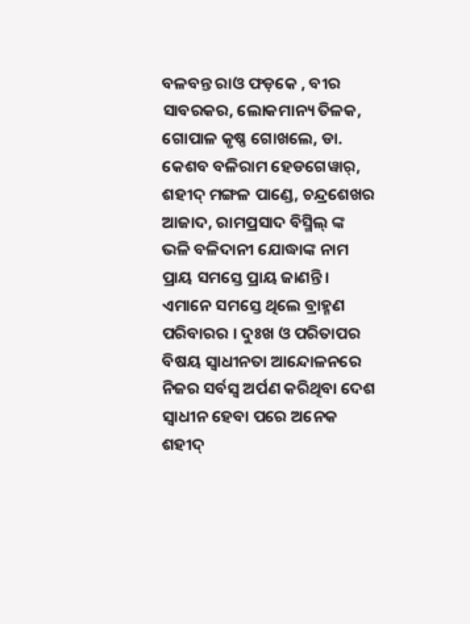ବଳବନ୍ତ ରାଓ ଫଡ଼କେ , ବୀର ସାବରକର, ଲୋକମାନ୍ୟ ତିଳକ, ଗୋପାଳ କୃଷ୍ଣ ଗୋଖଲେ, ଡା. କେଶବ ବଳିରାମ ହେଡଗେୱାର୍, ଶହୀଦ୍ ମଙ୍ଗଳ ପାଣ୍ଡେ, ଚନ୍ଦ୍ରଶେଖର ଆଜାଦ, ରାମପ୍ରସାଦ ବିସ୍ମିଲ୍ ଙ୍କ ଭଳି ବଳିଦାନୀ ଯୋଦ୍ଧାଙ୍କ ନାମ ପ୍ରାୟ ସମସ୍ତେ ପ୍ରାୟ ଜାଣନ୍ତି । ଏମାନେ ସମସ୍ତେ ଥିଲେ ବ୍ରାହ୍ମଣ ପରିବାରର । ଦୁଃଖ ଓ ପରିତାପର ବିଷୟ ସ୍ବାଧୀନତା ଆନ୍ଦୋଳନରେ ନିଜର ସର୍ବସ୍ୱ ଅର୍ପଣ କରିଥିବା ଦେଶ ସ୍ବାଧୀନ ହେବା ପରେ ଅନେକ ଶହୀଦ୍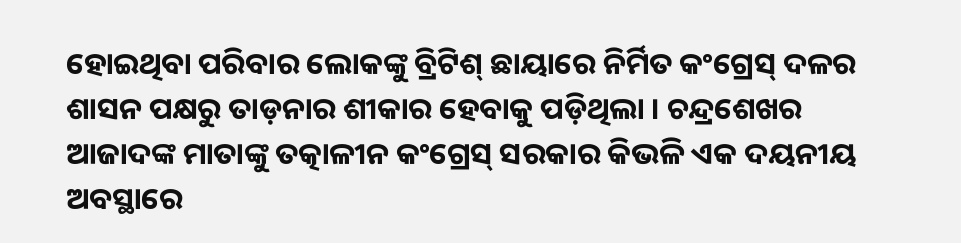ହୋଇଥିବା ପରିବାର ଲୋକଙ୍କୁ ବ୍ରିଟିଶ୍ ଛାୟାରେ ନିର୍ମିତ କଂଗ୍ରେସ୍ ଦଳର ଶାସନ ପକ୍ଷରୁ ତାଡ଼ନାର ଶୀକାର ହେବାକୁ ପଡ଼ିଥିଲା । ଚନ୍ଦ୍ରଶେଖର ଆଜାଦଙ୍କ ମାତାଙ୍କୁ ତତ୍କାଳୀନ କଂଗ୍ରେସ୍ ସରକାର କିଭଳି ଏକ ଦୟନୀୟ ଅବସ୍ଥାରେ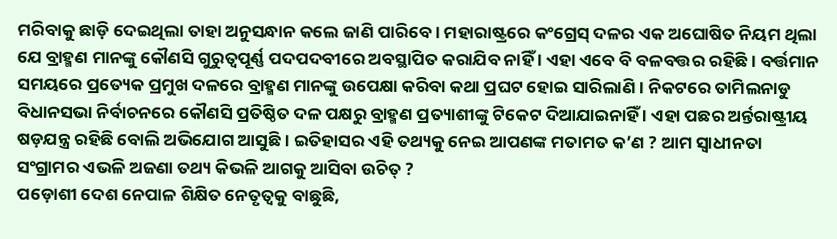ମରିବାକୁ ଛାଡ଼ି ଦେଇଥିଲା ତାହା ଅନୁସନ୍ଧାନ କଲେ ଜାଣି ପାରିବେ । ମହାରାଷ୍ଟ୍ରରେ କଂଗ୍ରେସ୍ ଦଳର ଏକ ଅଘୋଷିତ ନିୟମ ଥିଲା ଯେ ବ୍ରାହ୍ମଣ ମାନଙ୍କୁ କୌଣସି ଗୁରୁତ୍ୱପୂର୍ଣ୍ଣ ପଦପଦବୀରେ ଅବସ୍ଥାପିତ କରାଯିବ ନାହିଁ । ଏହା ଏବେ ବି ବଳବତ୍ତର ରହିଛି । ବର୍ତ୍ତମାନ ସମୟରେ ପ୍ରତ୍ୟେକ ପ୍ରମୁଖ ଦଳରେ ବ୍ରାହ୍ମଣ ମାନଙ୍କୁ ଉପେକ୍ଷା କରିବା କଥା ପ୍ରଘଟ ହୋଇ ସାରିଲାଣି । ନିକଟରେ ତାମିଲନାଡୁ ବିଧାନସଭା ନିର୍ବାଚନରେ କୌଣସି ପ୍ରତିଷ୍ଠିତ ଦଳ ପକ୍ଷରୁ ବ୍ରାହ୍ମଣ ପ୍ରତ୍ୟାଶୀଙ୍କୁ ଟିକେଟ ଦିଆଯାଇନାହିଁ । ଏହା ପଛର ଅର୍ନ୍ତରାଷ୍ଟ୍ରୀୟ ଷଡ଼ଯନ୍ତ୍ର ରହିଛି ବୋଲି ଅଭିଯୋଗ ଆସୁଛି । ଇତିହାସର ଏହି ତଥ୍ୟକୁ ନେଇ ଆପଣଙ୍କ ମତାମତ କ’ଣ ? ଆମ ସ୍ୱାଧୀନତା ସଂଗ୍ରାମର ଏଭଳି ଅଜଣା ତଥ୍ୟ କିଭଳି ଆଗକୁ ଆସିବା ଉଚିତ୍ ?
ପଡ଼ୋଶୀ ଦେଶ ନେପାଳ ଶିକ୍ଷିତ ନେତୃତ୍ୱକୁ ବାଛୁଛି,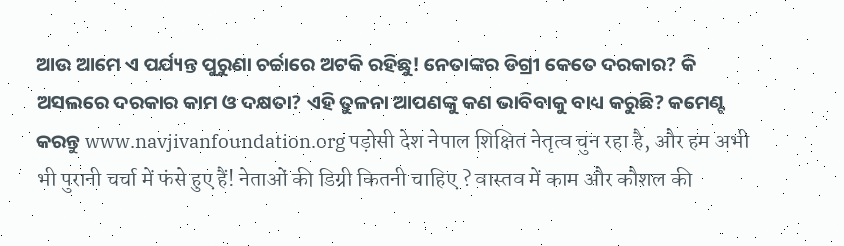ଆଉ ଆମେ ଏ ପର୍ଯ୍ୟନ୍ତ ପୁରୁଣା ଚର୍ଚ୍ଚାରେ ଅଟକି ରହିଛୁ! ନେତାଙ୍କର ଡିଗ୍ରୀ କେତେ ଦରକାର? କି ଅସଲରେ ଦରକାର କାମ ଓ ଦକ୍ଷତା? ଏହି ତୁଳନା ଆପଣଙ୍କୁ କଣ ଭାବିବାକୁ ବାଧ୍ୟ କରୁଛି? କମେଣ୍ଟ କରନ୍ତୁ www.navjivanfoundation.org पड़ोसी देश नेपाल शिक्षित नेतृत्व चुन रहा है, और हम अभी भी पुरानी चर्चा में फंसे हुए हैं! नेताओं की डिग्री कितनी चाहिए ? वास्तव में काम और कौशल की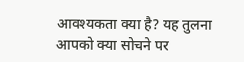आवश्यकता क्या है? यह तुलना आपको क्या सोचने पर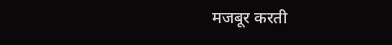मजबूर करती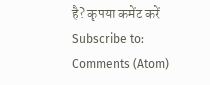है? कृपया कमेंट करें
Subscribe to:
Comments (Atom)